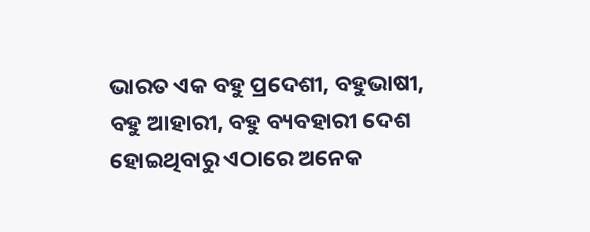ଭାରତ ଏକ ବହୁ ପ୍ରଦେଶୀ, ବହୁଭାଷୀ, ବହୁ ଆହାରୀ, ବହୁ ବ୍ୟବହାରୀ ଦେଶ ହୋଇଥିବାରୁ ଏଠାରେ ଅନେକ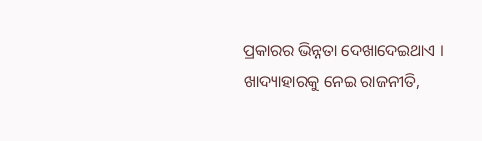ପ୍ରକାରର ଭିନ୍ନତା ଦେଖାଦେଇଥାଏ । ଖାଦ୍ୟାହାରକୁ ନେଇ ରାଜନୀତି,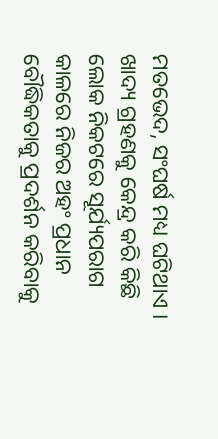ମତଭେଦ, ସଂଘର୍ଷ ମଧ୍ୟ ଘଟିଥାଏ । ଖାଦ୍ୟ ଗ୍ରହଣକୁ କେନ୍ଦ୍ର କରି କିଛି ଲୋକ ନିକଟରେ ସୂର୍ଯ୍ୟପରାଗ କାଳରେ ନିଜର ଅହଂ ପ୍ରଧାନ ବୌଦ୍ଧିକତାକୁ ପ୍ରଦର୍ଶନ କରିବାକୁ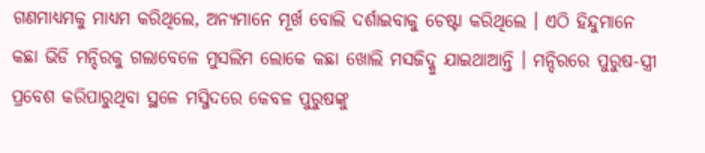ଗଣମାଧ୍ୟମକୁ ମାଧ୍ୟମ କରିଥିଲେ, ଅନ୍ୟମାନେ ମୂର୍ଖ ବୋଲି ଦର୍ଶାଇବାକୁ ଚେଷ୍ଟା କରିଥିଲେ । ଏଠି ହିନ୍ଦୁମାନେ କଛା ଭିଡି ମନ୍ଦିରକୁ ଗଲାବେଳେ ମୁସଲିମ ଲୋକେ କଛା ଖୋଲି ମସଜିଦ୍କୁ ଯାଇଥାଆନ୍ତି । ମନ୍ଦିରରେ ପୁରୁଷ-ସ୍ତ୍ରୀ ପ୍ରବେଶ କରିପାରୁଥିବା ସ୍ଥଳେ ମସ୍ଜିଦରେ କେବଳ ପୁରୁଷଙ୍କୁ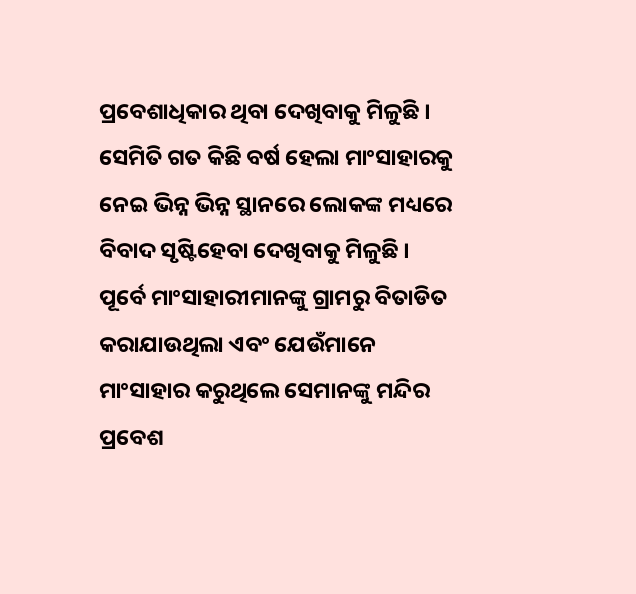ପ୍ରବେଶାଧିକାର ଥିବା ଦେଖିବାକୁ ମିଳୁଛି ।
ସେମିତି ଗତ କିଛି ବର୍ଷ ହେଲା ମାଂସାହାରକୁ ନେଇ ଭିନ୍ନ ଭିନ୍ନ ସ୍ଥାନରେ ଲୋକଙ୍କ ମଧ୍ୟରେ ବିବାଦ ସୃଷ୍ଟିହେବା ଦେଖିବାକୁ ମିଳୁଛି । ପୂର୍ବେ ମାଂସାହାରୀମାନଙ୍କୁ ଗ୍ରାମରୁ ବିତାଡିତ କରାଯାଉଥିଲା ଏବଂ ଯେଉଁମାନେ ମାଂସାହାର କରୁଥିଲେ ସେମାନଙ୍କୁ ମନ୍ଦିର ପ୍ରବେଶ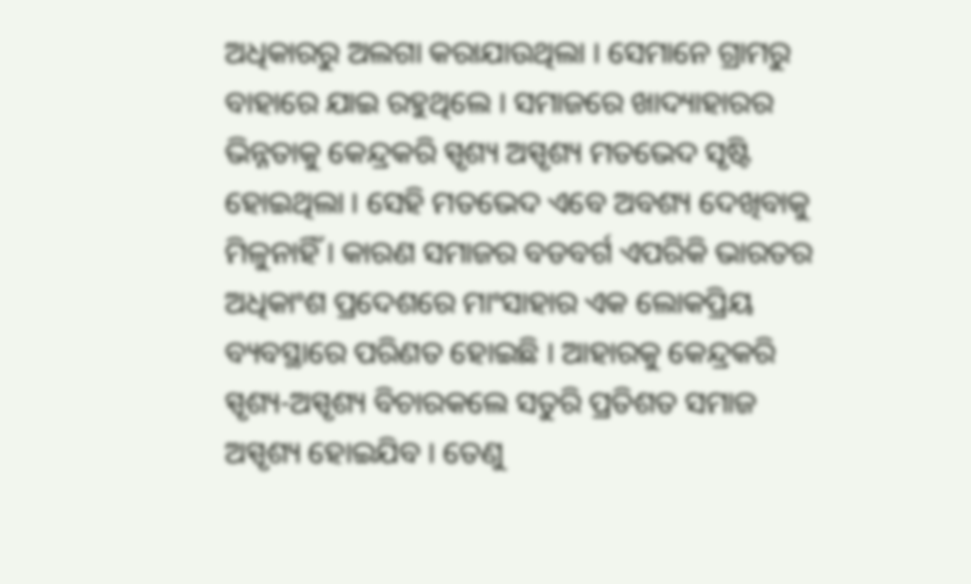ଅଧିକାରରୁ ଅଲଗା କରାଯାଉଥିଲା । ସେମାନେ ଗ୍ରାମରୁ ବାହାରେ ଯାଇ ରହୁଥିଲେ । ସମାଜରେ ଖାଦ୍ୟାହାରର ଭିନ୍ନତାକୁ କେନ୍ଦ୍ରକରି ସ୍ପୃଶ୍ୟ ଅସ୍ପୃଶ୍ୟ ମତଭେଦ ସୃଷ୍ଟି ହୋଇଥିଲା । ସେହି ମତଭେଦ ଏବେ ଅବଶ୍ୟ ଦେଖିବାକୁ ମିଳୁନାହିଁ । କାରଣ ସମାଜର ବଡବର୍ଗ ଏପରିକି ଭାରତର ଅଧିକାଂଶ ପ୍ରଦେଶରେ ମାଂସାହାର ଏକ ଲୋକପ୍ରିୟ ବ୍ୟବସ୍ଥାରେ ପରିଣତ ହୋଇଛି । ଆହାରକୁ କେନ୍ଦ୍ରକରି ସ୍ପୃଶ୍ୟ-ଅସ୍ପୃଶ୍ୟ ବିଚାରକଲେ ସତୁରି ପ୍ରତିଶତ ସମାଜ ଅସ୍ପୃଶ୍ୟ ହୋଇଯିବ । ତେଣୁ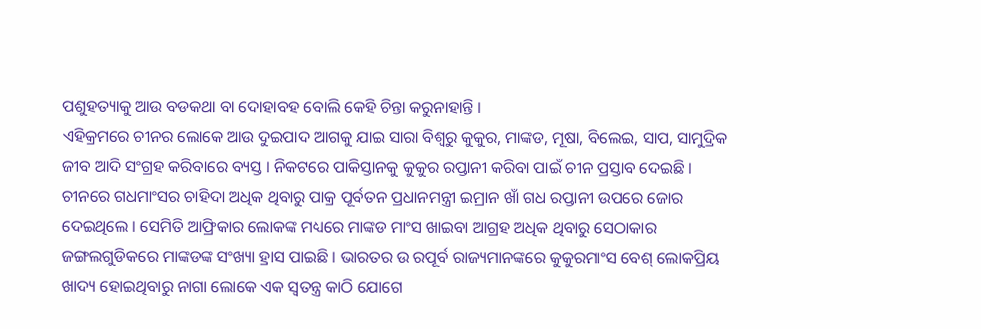ପଶୁହତ୍ୟାକୁ ଆଉ ବଡକଥା ବା ଦୋହାବହ ବୋଲି କେହି ଚିନ୍ତା କରୁନାହାନ୍ତି ।
ଏହିକ୍ରମରେ ଚୀନର ଲୋକେ ଆଉ ଦୁଇପାଦ ଆଗକୁ ଯାଇ ସାରା ବିଶ୍ୱରୁ କୁକୁର, ମାଙ୍କଡ, ମୂଷା, ବିଲେଇ, ସାପ, ସାମୁଦ୍ରିକ ଜୀବ ଆଦି ସଂଗ୍ରହ କରିବାରେ ବ୍ୟସ୍ତ । ନିକଟରେ ପାକିସ୍ତାନକୁ କୁକୁର ରପ୍ତାନୀ କରିବା ପାଇଁ ଚୀନ ପ୍ରସ୍ତାବ ଦେଇଛି । ଚୀନରେ ଗଧମାଂସର ଚାହିଦା ଅଧିକ ଥିବାରୁ ପାକ୍ର ପୂର୍ବତନ ପ୍ରଧାନମନ୍ତ୍ରୀ ଇମ୍ରାନ ଖାଁ ଗଧ ରପ୍ତାନୀ ଉପରେ ଜୋର ଦେଇଥିଲେ । ସେମିତି ଆଫ୍ରିକାର ଲୋକଙ୍କ ମଧ୍ୟରେ ମାଙ୍କଡ ମାଂସ ଖାଇବା ଆଗ୍ରହ ଅଧିକ ଥିବାରୁ ସେଠାକାର ଜଙ୍ଗଲଗୁଡିକରେ ମାଙ୍କଡଙ୍କ ସଂଖ୍ୟା ହ୍ରାସ ପାଇଛି । ଭାରତର ଉ ରପୂର୍ବ ରାଜ୍ୟମାନଙ୍କରେ କୁକୁରମାଂସ ବେଶ୍ ଲୋକପ୍ରିୟ ଖାଦ୍ୟ ହୋଇଥିବାରୁ ନାଗା ଲୋକେ ଏକ ସ୍ୱତନ୍ତ୍ର କାଠି ଯୋଗେ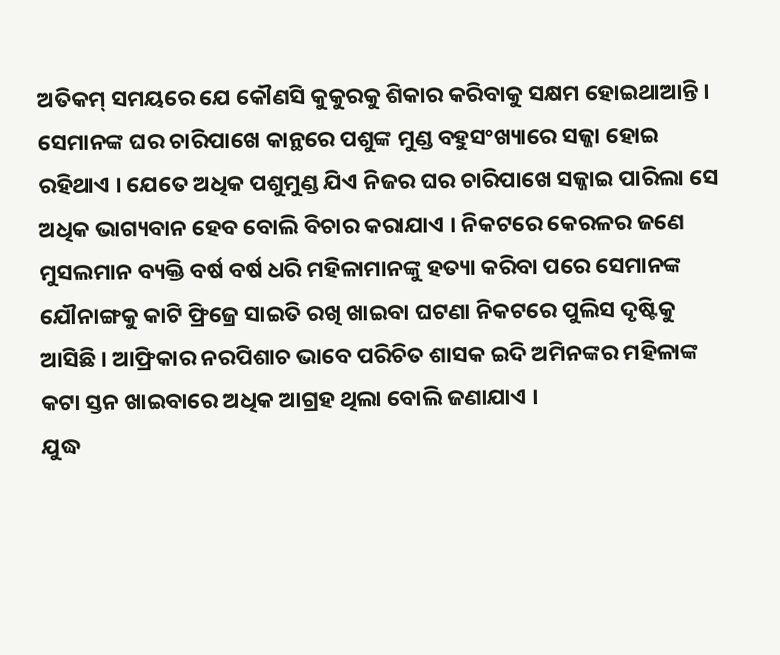ଅତିକମ୍ ସମୟରେ ଯେ କୌଣସି କୁକୁରକୁ ଶିକାର କରିବାକୁ ସକ୍ଷମ ହୋଇଥାଆନ୍ତି । ସେମାନଙ୍କ ଘର ଚାରିପାଖେ କାନ୍ଥରେ ପଶୁଙ୍କ ମୁଣ୍ଡ ବହୁସଂଖ୍ୟାରେ ସଜ୍ଜା ହୋଇ ରହିଥାଏ । ଯେତେ ଅଧିକ ପଶୁମୁଣ୍ଡ ଯିଏ ନିଜର ଘର ଚାରିପାଖେ ସଜ୍ଜାଇ ପାରିଲା ସେ ଅଧିକ ଭାଗ୍ୟବାନ ହେବ ବୋଲି ବିଚାର କରାଯାଏ । ନିକଟରେ କେରଳର ଜଣେ ମୁସଲମାନ ବ୍ୟକ୍ତି ବର୍ଷ ବର୍ଷ ଧରି ମହିଳାମାନଙ୍କୁ ହତ୍ୟା କରିବା ପରେ ସେମାନଙ୍କ ଯୌନାଙ୍ଗକୁ କାଟି ଫ୍ରିଜ୍ରେ ସାଇତି ରଖି ଖାଇବା ଘଟଣା ନିକଟରେ ପୁଲିସ ଦୃଷ୍ଟିକୁ ଆସିଛି । ଆଫ୍ରିକାର ନରପିଶାଚ ଭାବେ ପରିଚିତ ଶାସକ ଇଦି ଅମିନଙ୍କର ମହିଳାଙ୍କ କଟା ସ୍ତନ ଖାଇବାରେ ଅଧିକ ଆଗ୍ରହ ଥିଲା ବୋଲି ଜଣାଯାଏ ।
ଯୁଦ୍ଧ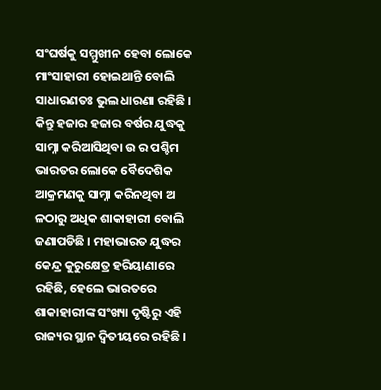ସଂଘର୍ଷକୁ ସମ୍ମୁଖୀନ ହେବା ଲୋକେ ମାଂସାହାରୀ ହୋଇଥାନ୍ତି ବୋଲି ସାଧାରଣତଃ ଭୁଲ ଧାରଣା ରହିଛି । କିନ୍ତୁ ହଜାର ହଜାର ବର୍ଷର ଯୁଦ୍ଧକୁ ସାମ୍ନା କରିଆସିଥିବା ଉ ର ପଶ୍ଚିମ ଭାରତର ଲୋକେ ବୈଦେଶିକ ଆକ୍ରମଣକୁ ସାମ୍ନା କରିନଥିବା ଅ ଳଠାରୁ ଅଧିକ ଶାକାହାରୀ ବୋଲି ଜଣାପଡିଛି । ମହାଭାରତ ଯୁଦ୍ଧର କେନ୍ଦ୍ର କୁରୁକ୍ଷେତ୍ର ହରିୟାଣାରେ ରହିଛି, ହେଲେ ଭାରତରେ ଶାକାହାରୀଙ୍କ ସଂଖ୍ୟା ଦୃଷ୍ଟିରୁ ଏହି ରାଜ୍ୟର ସ୍ଥାନ ଦ୍ୱିତୀୟରେ ରହିଛି ।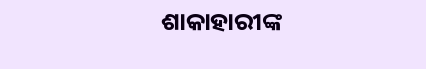ଶାକାହାରୀଙ୍କ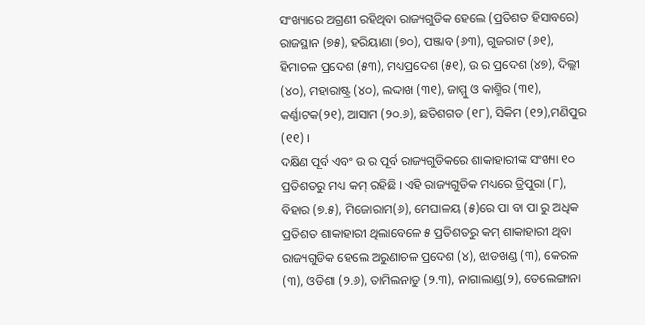ସଂଖ୍ୟାରେ ଅଗ୍ରଣୀ ରହିଥିବା ରାଜ୍ୟଗୁଡିକ ହେଲେ (ପ୍ରତିଶତ ହିସାବରେ) ରାଜସ୍ଥାନ (୭୫), ହରିୟାଣା (୭୦), ପଞ୍ଜାବ (୬୩), ଗୁଜରାଟ (୬୧), ହିମାଚଳ ପ୍ରଦେଶ (୫୩), ମଧ୍ୟପ୍ରଦେଶ (୫୧), ଉ ର ପ୍ରଦେଶ (୪୭), ଦିଲ୍ଲୀ (୪୦), ମହାରାଷ୍ଟ୍ର (୪୦), ଲଦ୍ଦାଖ (୩୧), ଜାମ୍ମୁ ଓ କାଶ୍ମିର (୩୧), କର୍ଣ୍ଣାଟକ(୨୧), ଆସାମ (୨୦.୬), ଛତିଶଗଡ (୧୮), ସିକିମ (୧୨),ମଣିପୁର (୧୧) ।
ଦକ୍ଷିଣ ପୂର୍ବ ଏବଂ ଉ ର ପୂର୍ବ ରାଜ୍ୟଗୁଡିକରେ ଶାକାହାରୀଙ୍କ ସଂଖ୍ୟା ୧୦ ପ୍ରତିଶତରୁ ମଧ୍ୟ କମ୍ ରହିଛି । ଏହି ରାଜ୍ୟଗୁଡିକ ମଧ୍ୟରେ ତ୍ରିପୁରା (୮), ବିହାର (୭.୫), ମିଜୋରାମ(୬), ମେଘାଳୟ (୫)ରେ ପା ବା ପା ରୁ ଅଧିକ ପ୍ରତିଶତ ଶାକାହାରୀ ଥିଲାବେଳେ ୫ ପ୍ରତିଶତରୁ କମ୍ ଶାକାହାରୀ ଥିବା ରାଜ୍ୟଗୁଡିକ ହେଲେ ଅରୁଣାଚଳ ପ୍ରଦେଶ (୪), ଝାଡଖଣ୍ଡ (୩), କେରଳ (୩), ଓଡିଶା (୨.୬), ତାମିଲନାଡୁ (୨.୩), ନାଗାଲାଣ୍ଡ(୨), ତେଲେଙ୍ଗାନା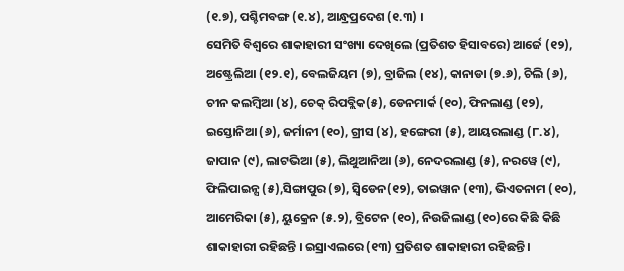(୧.୭), ପଶ୍ଚିମବଙ୍ଗ (୧.୪), ଆନ୍ଧ୍ରପ୍ରଦେଶ (୧.୩) ।
ସେମିତି ବିଶ୍ୱରେ ଶାକାହାରୀ ସଂଖ୍ୟା ଦେଖିଲେ (ପ୍ରତିଶତ ହିସାବରେ) ଆର୍ଜେ (୧୨), ଅଷ୍ଟ୍ରେଲିଆ (୧୨.୧), ବେଲଜିୟମ (୭), ବ୍ରାଜିଲ (୧୪), କାନାଡା (୭.୬), ଚିଲି (୬), ଚୀନ କଲମ୍ବିଆ (୪), ଚେକ୍ ରିପବ୍ଲିକ(୫), ଡେନମାର୍କ (୧୦), ଫିନଲାଣ୍ଡ (୧୨), ଇସ୍ତୋନିଆ (୬), ଜର୍ମାନୀ (୧୦), ଗ୍ରୀସ (୪), ହଙ୍ଗେରୀ (୫), ଆୟରଲାଣ୍ଡ (୮.୪), ଜାପାନ (୯), ଲାଟଭିଆ (୫), ଲିଥୁଆନିଆ (୬), ନେଦରଲାଣ୍ଡ (୫), ନରୱେ (୯), ଫିଲିପାଇନ୍ସ (୫),ସିଙ୍ଗାପୁର (୭), ସ୍ୱିଡେନ(୧୨), ତାଇୱାନ (୧୩), ଭିଏତନାମ (୧୦), ଆମେରିକା (୫), ୟୁକ୍ରେନ (୫.୨), ବ୍ରିଟେନ (୧୦), ନିଉଜିଲାଣ୍ଡ (୧୦)ରେ କିଛି କିଛି ଶାକାହାରୀ ରହିଛନ୍ତି । ଇସ୍ରାଏଲରେ (୧୩) ପ୍ରତିଶତ ଶାକାହାରୀ ରହିଛନ୍ତି ।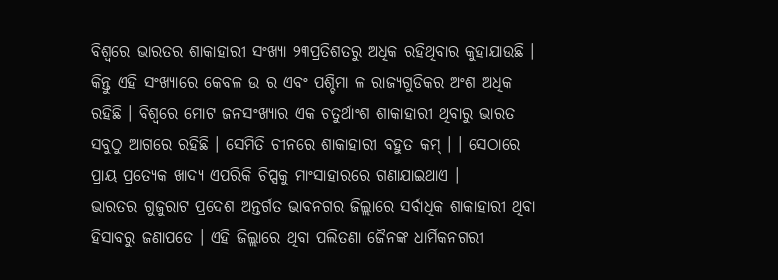ବିଶ୍ୱରେ ଭାରତର ଶାକାହାରୀ ସଂଖ୍ୟା ୨୩ପ୍ରତିଶତରୁ ଅଧିକ ରହିଥିବାର କୁହାଯାଉଛି । କିନ୍ତୁ ଏହି ସଂଖ୍ୟାରେ କେବଳ ଉ ର ଏବଂ ପଶ୍ଚିମା ଳ ରାଜ୍ୟଗୁଡିକର ଅଂଶ ଅଧିକ ରହିଛି । ବିଶ୍ୱରେ ମୋଟ ଜନସଂଖ୍ୟାର ଏକ ଚତୁର୍ଥାଂଶ ଶାକାହାରୀ ଥିବାରୁ ଭାରତ ସବୁଠୁ ଆଗରେ ରହିଛି । ସେମିତି ଚୀନରେ ଶାକାହାରୀ ବହୁତ କମ୍ । । ସେଠାରେ ପ୍ରାୟ ପ୍ରତ୍ୟେକ ଖାଦ୍ୟ ଏପରିକି ଚିପ୍ସକୁ ମାଂସାହାରରେ ଗଣାଯାଇଥାଏ ।
ଭାରତର ଗୁଜୁରାଟ ପ୍ରଦେଶ ଅନ୍ତର୍ଗତ ଭାବନଗର ଜିଲ୍ଲାରେ ସର୍ବାଧିକ ଶାକାହାରୀ ଥିବା ହିସାବରୁ ଜଣାପଡେ । ଏହି ଜିଲ୍ଲାରେ ଥିବା ପଲିତଣା ଜୈନଙ୍କ ଧାର୍ମିକନଗରୀ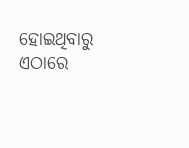ହୋଇଥିବାରୁ ଏଠାରେ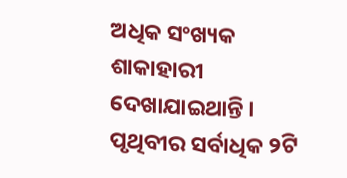ଅଧିକ ସଂଖ୍ୟକ ଶାକାହାରୀ ଦେଖାଯାଇଥାନ୍ତି । ପୃଥିବୀର ସର୍ବାଧିକ ୨ଟି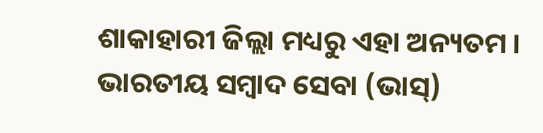ଶାକାହାରୀ ଜିଲ୍ଲା ମଧ୍ୟରୁ ଏହା ଅନ୍ୟତମ ।
ଭାରତୀୟ ସମ୍ବାଦ ସେବା (ଭାସ୍)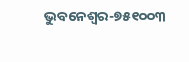ଭୁବନେଶ୍ୱର-୭୫୧୦୦୩